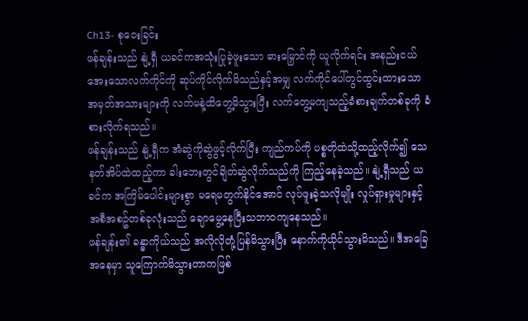Ch13- စုဝေးခြင်း
ဖန်ချန်းသည် နျဲ့ရှီ ယခင်ကအသုံးပြုခဲ့ဖူးသော ဓားမြှောင်ကို ယူလိုက်ရင်း အနည်းငယ်အေးသောလက်ကိုင်ကို ဆုပ်ကိုင်လိုက်မိသည်နှင့်အမျှ လက်ကိုင်ပေါ်တွင်ထွင်းထားသော အမှတ်အသားများကို လက်မနဲ့ထိတွေ့မိသွားပြီး လက်တွေ့မကျသည့်ခံစားချက်တစ်ခုကို ခံစားလိုက်ရသည်။
ဖန်ချန်းသည် နျဲ့ရှီက အံဆွဲကိုဆွဲဖွင့်လိုက်ပြီး ကျည်ကပ်ကို ပစ္စတိုထဲသို့ထည့်လိုက်၍ သေနတ်အိပ်ထဲထည့်ကာ ခါးဘေးတွင်ချိတ်ဆွဲလိုက်သည်ကို ကြည့်နေခဲ့သည်။ နျဲ့ရှီသည် ယခင်က အကြိမ်ပေါင်းများစွာ မရေမတွက်နိုင်အောင် လုပ်ဖူးခဲ့သလိုမျိုး လှုပ်ရှားမှုများနှင့် အစီအစဥ်တစ်ခုလုံးသည် ချောမွေ့နေပြီးသဘာဝကျနေသည်။
ဖန်ချန်း၏ ခန္ဓာကိုယ်သည် အလိုလိုတုံ့ပြန်မိသွားပြီး နောက်ကိုယိုင်သွားမိသည်။ ဒီအခြေအနေမှာ သူကြောက်မိသွားတာကဖြစ်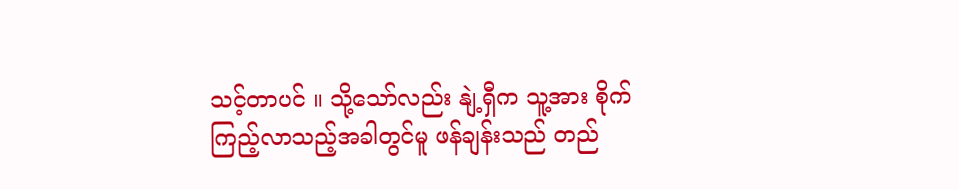သင့်တာပင် ။ သို့သော်လည်း နျဲ့ရှီက သူ့အား စိုက်ကြည့်လာသည့်အခါတွင်မူ ဖန်ချန်းသည် တည်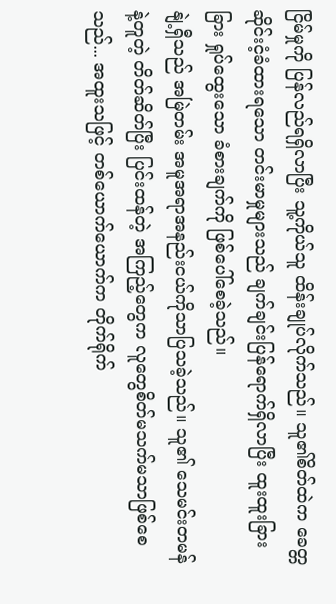ငြိမ်မှုကို ပြန်လည်ရရှိလာပြီး သူ့ကိုယ်သူ ထိန်းချုပ်လိုက်သည်။ သူ၏စိတ်ထဲက ခေတ္တဆိုင်းငံ့ခံထားရသော တင်းမာမှုများသည် ချက်ချင်းပြန်ရောက်ရှိလာပြီး ထူးထူးခြားခြား ရှုပ်ထွေးသော ခံစားချက်ကို ဖြစ်ပေါ်စေခဲ့သည်။
နျဲ့ရှီသည် အမြဲတမ်း အမူအရာအနည်းငယ်ကိုသာပြသခဲ့သည်။ သူ၏ သေမင်းတမန်နဲ့တူတဲ့ တိတ်ဆိတ်ပြီး ပြင်းထန်တဲ့ အကြည့်တွေက လူတွေစိတ်မသက်မသာဖြစ်စေသည်... အထူးသဖြင့် တစ်ယောက်ယောက်က တိုက်ရိုက်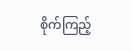စိုက်ကြည့်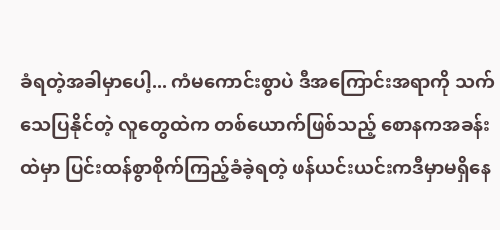ခံရတဲ့အခါမှာပေါ့... ကံမကောင်းစွာပဲ ဒီအကြောင်းအရာကို သက်သေပြနိုင်တဲ့ လူတွေထဲက တစ်ယောက်ဖြစ်သည့် စောနကအခန်းထဲမှာ ပြင်းထန်စွာစိုက်ကြည့်ခံခဲ့ရတဲ့ ဖန်ယင်းယင်းကဒီမှာမရှိနေ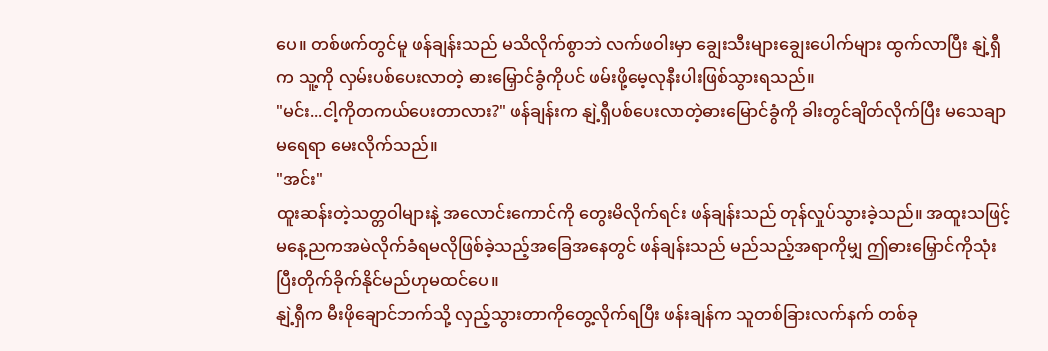ပေ။ တစ်ဖက်တွင်မူ ဖန်ချန်းသည် မသိလိုက်စွာဘဲ လက်ဖဝါးမှာ ချွေးသီးများချွေးပေါက်များ ထွက်လာပြီး နျဲ့ရှီက သူ့ကို လှမ်းပစ်ပေးလာတဲ့ ဓားမြှောင်ခွံကိုပင် ဖမ်းဖို့မေ့လုနီးပါးဖြစ်သွားရသည်။
"မင်း...ငါ့ကိုတကယ်ပေးတာလား?" ဖန်ချန်းက နျဲ့ရှီပစ်ပေးလာတဲ့ဓားမြောင်ခွံကို ခါးတွင်ချိတ်လိုက်ပြီး မသေချာမရေရာ မေးလိုက်သည်။
"အင်း"
ထူးဆန်းတဲ့သတ္တဝါများနဲ့ အလောင်းကောင်ကို တွေးမိလိုက်ရင်း ဖန်ချန်းသည် တုန်လှုပ်သွားခဲ့သည်။ အထူးသဖြင့် မနေ့ညကအမဲလိုက်ခံရမလိုဖြစ်ခဲ့သည့်အခြေအနေတွင် ဖန်ချန်းသည် မည်သည့်အရာကိုမျှ ဤဓားမြှောင်ကိုသုံးပြီးတိုက်ခိုက်နိုင်မည်ဟုမထင်ပေ။
နျဲ့ရှီက မီးဖိုချောင်ဘက်သို့ လှည့်သွားတာကိုတွေ့လိုက်ရပြီး ဖန်းချန်က သူတစ်ခြားလက်နက် တစ်ခု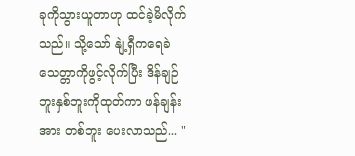ခုကိုသွားယူတာဟု ထင်ခဲ့မိလိုက်သည်။ သို့သော် နျဲ့ရှီကရေခဲသေတ္တာကိုဖွင့်လိုက်ပြီး ဒိန်ချဉ်ဘူးနှစ်ဘူးကိုထုတ်ကာ ဖန်ချန်းအား တစ်ဘူး ပေးလာသည်... "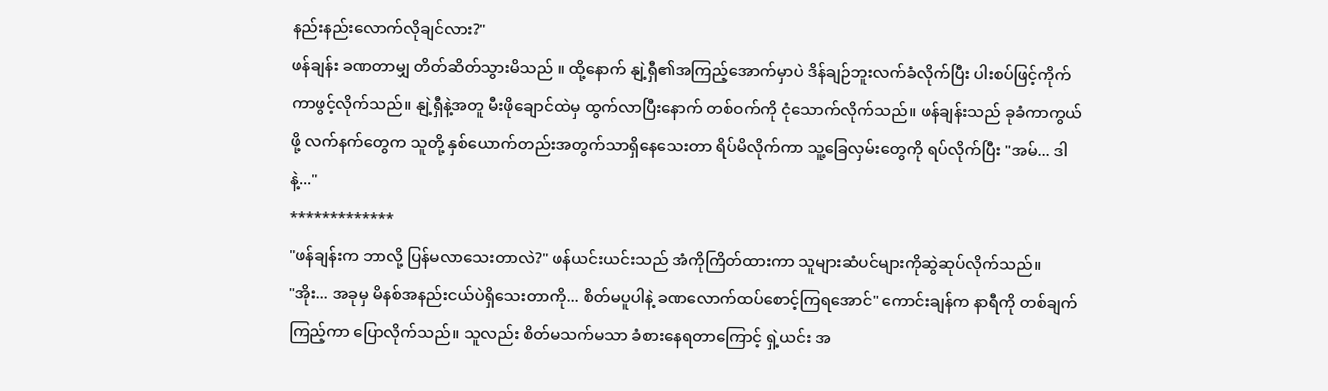နည်းနည်းလောက်လိုချင်လား?"
ဖန်ချန်း ခဏတာမျှ တိတ်ဆိတ်သွားမိသည် ။ ထို့နောက် နျဲ့ရှီ၏အကြည့်အောက်မှာပဲ ဒိန်ချဉ်ဘူးလက်ခံလိုက်ပြီး ပါးစပ်ဖြင့်ကိုက်ကာဖွင့်လိုက်သည်။ နျဲ့ရှီနဲ့အတူ မီးဖိုချောင်ထဲမှ ထွက်လာပြီးနောက် တစ်ဝက်ကို ငုံသောက်လိုက်သည်။ ဖန်ချန်းသည် ခုခံကာကွယ်ဖို့ လက်နက်တွေက သူတို့ နှစ်ယောက်တည်းအတွက်သာရှိနေသေးတာ ရိပ်မိလိုက်ကာ သူ့ခြေလှမ်းတွေကို ရပ်လိုက်ပြီး "အမ်... ဒါနဲ့..."
*************
"ဖန်ချန်းက ဘာလို့ ပြန်မလာသေးတာလဲ?" ဖန်ယင်းယင်းသည် အံကိုကြိတ်ထားကာ သူများဆံပင်များကိုဆွဲဆုပ်လိုက်သည်။
"အိုး... အခုမှ မိနစ်အနည်းငယ်ပဲရှိသေးတာကို... စိတ်မပူပါနဲ့ ခဏလောက်ထပ်စောင့်ကြရအောင်" ကောင်းချန်က နာရီကို တစ်ချက်ကြည့်ကာ ပြောလိုက်သည်။ သူလည်း စိတ်မသက်မသာ ခံစားနေရတာကြောင့် ရှဲ့ယင်း အ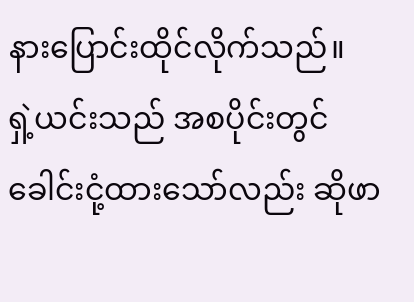နားပြောင်းထိုင်လိုက်သည်။
ရှဲ့ယင်းသည် အစပိုင်းတွင် ခေါင်းငုံ့ထားသော်လည်း ဆိုဖာ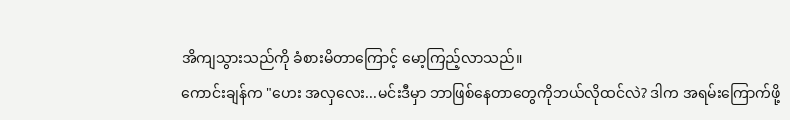အိကျသွားသည်ကို ခံစားမိတာကြောင့် မော့ကြည့်လာသည်။
ကောင်းချန်က "ဟေး အလှလေး...မင်းဒီမှာ ဘာဖြစ်နေတာတွေကိုဘယ်လိုထင်လဲ? ဒါက အရမ်းကြောက်ဖို့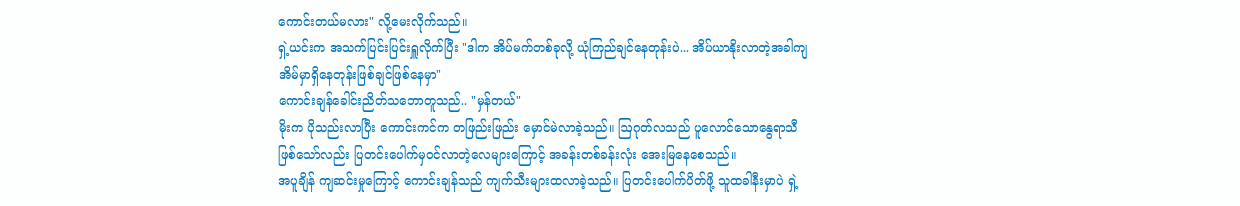ကောင်းတယ်မလား" လို့မေးလိုက်သည်။
ရှဲ့ယင်းက အသက်ပြင်းပြင်းရှူလိုက်ပြီး "ဒါက အိပ်မက်တစ်ခုလို့ ယုံကြည်ချင်နေတုန်းပဲ... အိပ်ယာနိုးလာတဲ့အခါကျ အိမ်မှာရှိနေတုန်းဖြစ်ချင်ဖြစ်နေမှာ"
ကောင်းချန်ခေါင်းညိတ်သဘောတူသည်.. "မှန်တယ်"
မိုးက ပိုသည်းလာပြီး ကောင်းကင်က တဖြည်းဖြည်း မှောင်မဲလာခဲ့သည်။ ဩဂုတ်လသည် ပူလောင်သောနွေရာသီဖြစ်သော်လည်း ပြတင်းပေါက်မှဝင်လာတဲ့လေများကြောင့် အခန်းတစ်ခန်းလုံး အေးမြနေစေသည်။
အပူချိန် ကျဆင်းမှုကြောင့် ကောင်းချန်သည် ကျက်သီးများထလာခဲ့သည်။ ပြတင်းပေါက်ပိတ်ဖို့ သူထခါနီးမှာပဲ ရှဲ့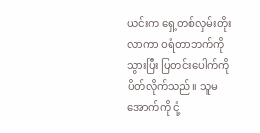ယင်းက ရှေ့တစ်လှမ်းတိုးလာကာ ဝရံတာဘက်ကို သွားပြီး ပြတင်းပေါက်ကို ပိတ်လိုက်သည်။ သူမ အောက်ကို ငုံ့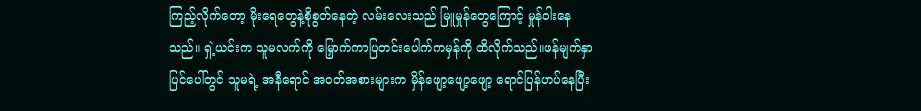ကြည့်လိုက်တော့ မိုးရေတွေနဲ့စိုစွတ်နေတဲ့ လမ်းလေးသည် မြူမှုန်တွေကြောင့် မှုန်ဝါးနေသည်။ ရှဲ့ယင်းက သူမလက်ကို မြှောက်ကာပြတင်းပေါက်ကမှန်ကို ထိလိုက်သည်။ဖန်မျက်နှာပြင်ပေါ်တွင် သူမရဲ့ အနီရောင် အဝတ်အစားများက မှိန်ဖျော့ဖျော့ဖျော့ ရောင်ပြန်ဟပ်နေပြီး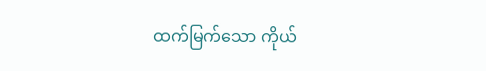ထက်မြက်သော ကိုယ်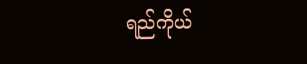ရည်ကိုယ်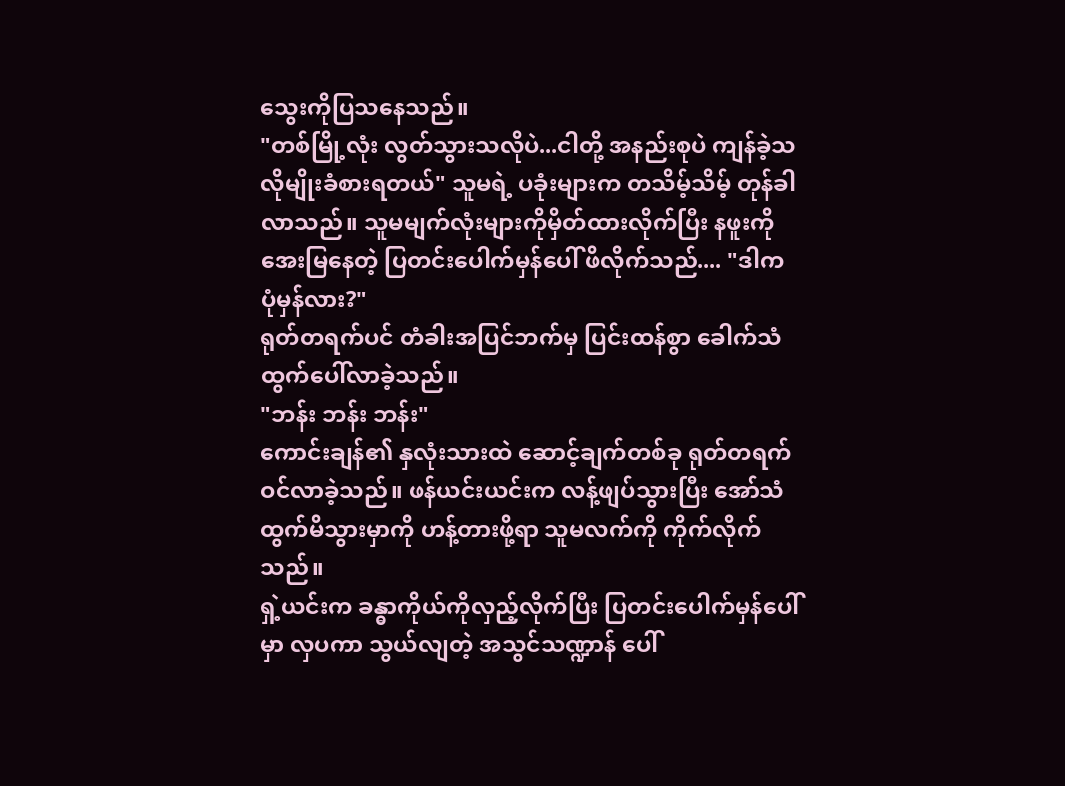သွေးကိုပြသနေသည်။
"တစ်မြို့လုံး လွတ်သွားသလိုပဲ...ငါတို့ အနည်းစုပဲ ကျန်ခဲ့သလိုမျိုးခံစားရတယ်" သူမရဲ့ ပခုံးများက တသိမ့်သိမ့် တုန်ခါလာသည်။ သူမမျက်လုံးများကိုမှိတ်ထားလိုက်ပြီး နဖူးကို အေးမြနေတဲ့ ပြတင်းပေါက်မှန်ပေါ် ဖိလိုက်သည်.... "ဒါက ပုံမှန်လား?"
ရုတ်တရက်ပင် တံခါးအပြင်ဘက်မှ ပြင်းထန်စွာ ခေါက်သံ ထွက်ပေါ်လာခဲ့သည်။
"ဘန်း ဘန်း ဘန်း"
ကောင်းချန်၏ နှလုံးသားထဲ ဆောင့်ချက်တစ်ခု ရုတ်တရက်ဝင်လာခဲ့သည်။ ဖန်ယင်းယင်းက လန့်ဖျပ်သွားပြီး အော်သံထွက်မိသွားမှာကို ဟန့်တားဖို့ရာ သူမလက်ကို ကိုက်လိုက်သည်။
ရှဲ့ယင်းက ခန္ဓာကိုယ်ကိုလှည့်လိုက်ပြီး ပြတင်းပေါက်မှန်ပေါ်မှာ လှပကာ သွယ်လျတဲ့ အသွင်သဏ္ဍာန် ပေါ်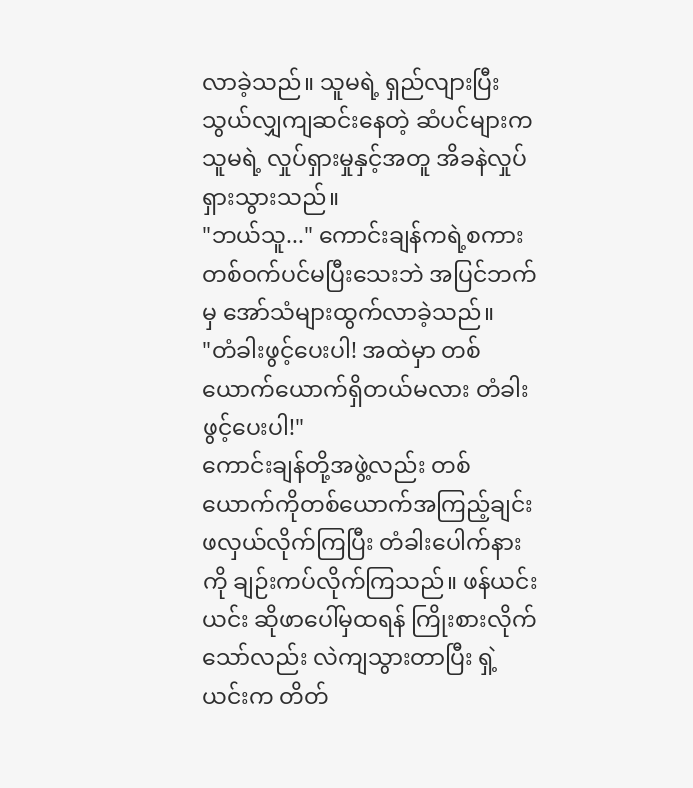လာခဲ့သည်။ သူမရဲ့ ရှည်လျားပြီးသွယ်လျှကျဆင်းနေတဲ့ ဆံပင်များက သူမရဲ့ လှုပ်ရှားမှုနှင့်အတူ အိခနဲလှုပ်ရှားသွားသည်။
"ဘယ်သူ..." ကောင်းချန်ကရဲ့စကားတစ်ဝက်ပင်မပြီးသေးဘဲ အပြင်ဘက်မှ အော်သံများထွက်လာခဲ့သည်။
"တံခါးဖွင့်ပေးပါ! အထဲမှာ တစ်ယောက်ယောက်ရှိတယ်မလား တံခါးဖွင့်ပေးပါ!"
ကောင်းချန်တို့အဖွဲ့လည်း တစ်ယောက်ကိုတစ်ယောက်အကြည့်ချင်းဖလှယ်လိုက်ကြပြီး တံခါးပေါက်နားကို ချဉ်းကပ်လိုက်ကြသည်။ ဖန်ယင်းယင်း ဆိုဖာပေါ်မှထရန် ကြိုးစားလိုက်သော်လည်း လဲကျသွားတာပြီး ရှဲ့ယင်းက တိတ်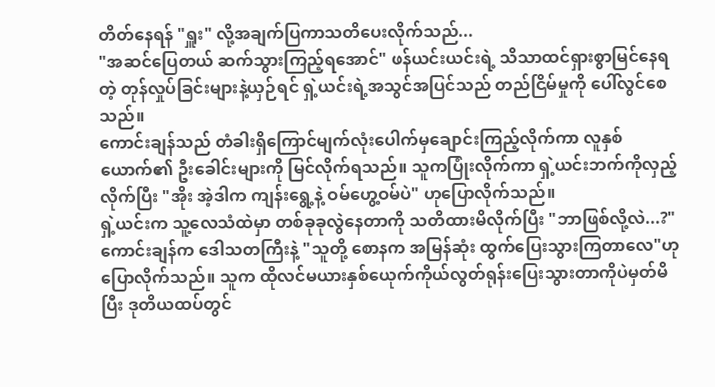တိတ်နေရန် "ရှူး" လို့အချက်ပြကာသတိပေးလိုက်သည်...
"အဆင်ပြေတယ် ဆက်သွားကြည့်ရအောင်" ဖန်ယင်းယင်းရဲ့ သိသာထင်ရှားစွာမြင်နေရတဲ့ တုန်လှုပ်ခြင်းများနဲ့ယှဉ်ရင် ရှဲ့ယင်းရဲ့အသွင်အပြင်သည် တည်ငြိမ်မှုကို ပေါ်လွင်စေသည်။
ကောင်းချန်သည် တံခါးရှိကြောင်မျက်လုံးပေါက်မှချောင်းကြည့်လိုက်ကာ လူနှစ်ယောက်၏ ဦးခေါင်းများကို မြင်လိုက်ရသည်။ သူကပြုံးလိုက်ကာ ရှဲ့ယင်းဘက်ကိုလှည့်လိုက်ပြီး "အိုး အဲ့ဒါက ကျန်းရွေ့နဲ့ ဝမ်ဟွေ့ဝမ်ပဲ" ဟုပြောလိုက်သည်။
ရှဲ့ယင်းက သူ့လေသံထဲမှာ တစ်ခုခုလွဲနေတာကို သတိထားမိလိုက်ပြီး "ဘာဖြစ်လို့လဲ...?"
ကောင်းချန်က ဒေါသတကြီးနဲ့ "သူတို့ စောနက အမြန်ဆုံး ထွက်ပြေးသွားကြတာလေ"ဟုပြောလိုက်သည်။ သူက ထိုလင်မယားနှစ်ယေုက်ကိုယ်လွတ်ရုန်းပြေးသွားတာကိုပဲမှတ်မိပြီး ဒုတိယထပ်တွင်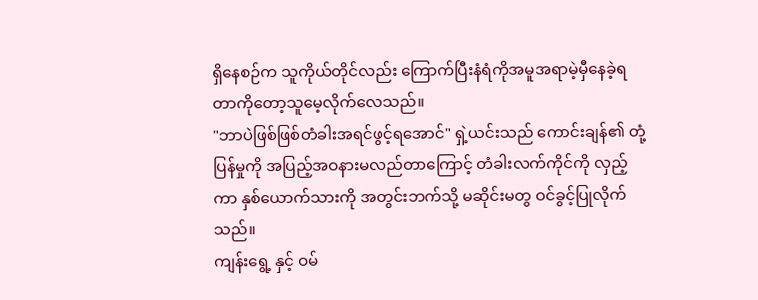ရှိနေစဉ်က သူကိုယ်တိုင်လည်း ကြောက်ပြီးနံရံကိုအမူအရာမဲ့မှီနေခဲ့ရတာကိုတော့သူမေ့လိုက်လေသည်။
"ဘာပဲဖြစ်ဖြစ်တံခါးအရင်ဖွင့်ရအောင်" ရှဲ့ယင်းသည် ကောင်းချန်၏ တုံ့ပြန်မှုကို အပြည့်အဝနားမလည်တာကြောင့် တံခါးလက်ကိုင်ကို လှည့်ကာ နှစ်ယောက်သားကို အတွင်းဘက်သို့ မဆိုင်းမတွ ဝင်ခွင့်ပြုလိုက်သည်။
ကျန်းရွေ့ နှင့် ဝမ်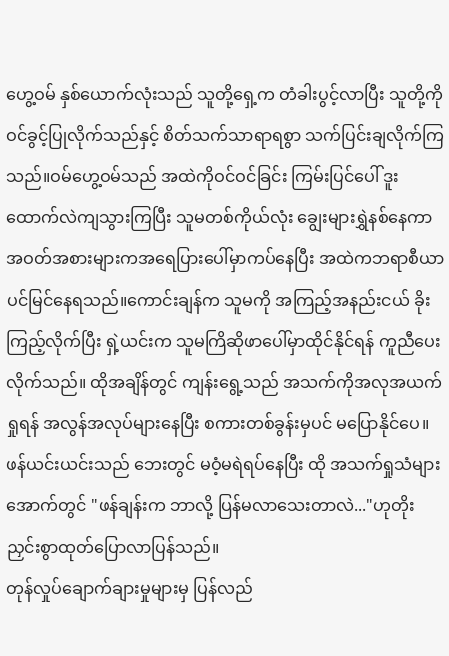ဟွေ့ဝမ် နှစ်ယောက်လုံးသည် သူတို့ရှေ့က တံခါးပွင့်လာပြီး သူတို့ကို ဝင်ခွင့်ပြုလိုက်သည်နှင့် စိတ်သက်သာရာရစွာ သက်ပြင်းချလိုက်ကြသည်။ဝမ်ဟွေ့ဝမ်သည် အထဲကိုဝင်ဝင်ခြင်း ကြမ်းပြင်ပေါ် ဒူးထောက်လဲကျသွားကြပြီး သူမတစ်ကိုယ်လုံး ချွေးများရွှဲနစ်နေကာ အဝတ်အစားများကအရေပြားပေါ်မှာကပ်နေပြီး အထဲကဘရာစီယာပင်မြင်နေရသည်။ကောင်းချန်က သူမကို အကြည့်အနည်းငယ် ခိုးကြည့်လိုက်ပြီး ရှဲ့ယင်းက သူမကြိဆိုဖာပေါ်မှာထိုင်နိုင်ရန် ကူညီပေးလိုက်သည်။ ထိုအချိန်တွင် ကျန်းရွေ့သည် အသက်ကိုအလုအယက်ရှုရန် အလွန်အလုပ်များနေပြီး စကားတစ်ခွန်းမှပင် မပြောနိုင်ပေ။
ဖန်ယင်းယင်းသည် ဘေးတွင် မဝံ့မရဲရပ်နေပြီး ထို အသက်ရှုသံများအောက်တွင် "ဖန်ချန်းက ဘာလို့ ပြန်မလာသေးတာလဲ..."ဟုတိုးညှင်းစွာထုတ်ပြောလာပြန်သည်။
တုန်လှုပ်ချောက်ချားမှုများမှ ပြန်လည်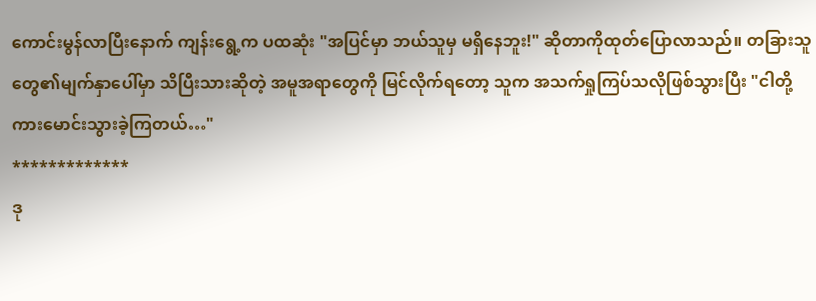ကောင်းမွန်လာပြီးနောက် ကျန်းရွေ့က ပထဆုံး "အပြင်မှာ ဘယ်သူမှ မရှိနေဘူး!" ဆိုတာကိုထုတ်ပြောလာသည်။ တခြားသူတွေ၏မျက်နှာပေါ်မှာ သိပြီးသားဆိုတဲ့ အမူအရာတွေကို မြင်လိုက်ရတော့ သူက အသက်ရှုကြပ်သလိုဖြစ်သွားပြီး "ငါတို့ကားမောင်းသွားခဲ့ကြတယ်…"
*************
ဒု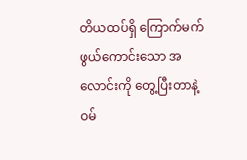တိယထပ်ရှိ ကြောက်မက်ဖွယ်ကောင်းသော အလောင်းကို တွေ့ပြီးတာနဲ့ ဝမ်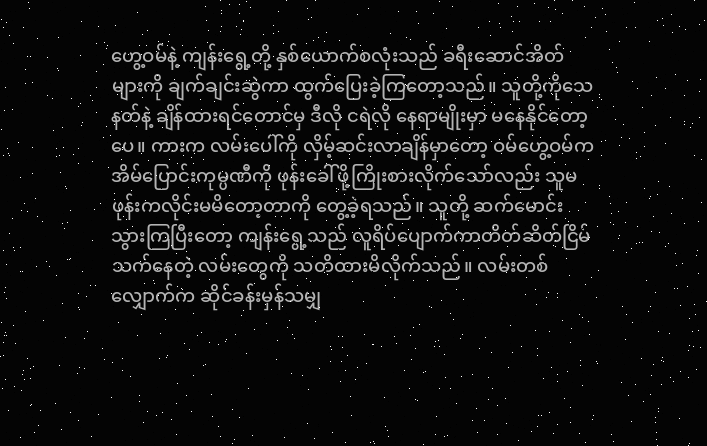ဟွေ့ဝမ်နဲ့ ကျန်းရွေ့တို့ နှစ်ယောက်စလုံးသည် ခရီးဆောင်အိတ်များကို ချက်ချင်းဆွဲကာ ထွက်ပြေးခဲ့ကြတော့သည်။ သူတို့ကိုသေနတ်နဲ့ ချိန်ထားရင်တောင်မှ ဒီလို ငရဲလို နေရာမျိုးမှာ မနေနိုင်တော့ပေ။ ကားက လမ်းပေါ်ကို လှိမ့်ဆင်းလာချိန်မှာတော့ ဝမ်ဟွေ့ဝမ်က အိမ်ပြောင်းကုမ္ပဏီကို ဖုန်းခေါ်ဖို့ကြိုးစားလိုက်သော်လည်း သူမဖုန်းကလိုင်းမမိတော့တာကို တွေ့ခဲ့ရသည်။ သူတို့ ဆက်မောင်းသွားကြပြီးတော့ ကျန်းရွေ့သည် လူရိပ်ပျောက်ကာတိတ်ဆိတ်ငြိမ်သက်နေတဲ့ လမ်းတွေကို သတိထားမိလိုက်သည်။ လမ်းတစ်လျှောက်က ဆိုင်ခန်းမှန်သမျှ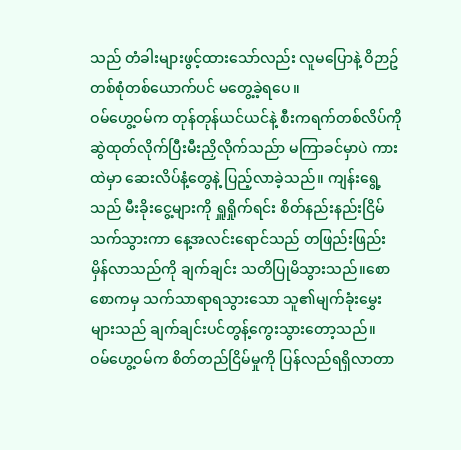သည် တံခါးများဖွင့်ထားသော်လည်း လူမပြောနဲ့ ဝိဉာဥ်တစ်စုံတစ်ယောက်ပင် မတွေ့ခဲ့ရပေ။
ဝမ်ဟွေ့ဝမ်က တုန်တုန်ယင်ယင်နဲ့ စီးကရက်တစ်လိပ်ကို ဆွဲထုတ်လိုက်ပြီးမီးညှိလိုက်သည်ာ မကြာခင်မှာပဲ ကားထဲမှာ ဆေးလိပ်နံ့တွေနဲ့ ပြည့်လာခဲ့သည်။ ကျန်းရွေ့သည် မီးခိုးငွေ့များကို ရှူရှိုက်ရင်း စိတ်နည်းနည်းငြိမ်သက်သွားကာ နေ့အလင်းရောင်သည် တဖြည်းဖြည်း မှိန်လာသည်ကို ချက်ချင်း သတိပြုမိသွားသည်။စောစောကမှ သက်သာရာရသွားသော သူ၏မျက်ခုံးမွှေးများသည် ချက်ချင်းပင်တွန့်ကွေးသွားတော့သည်။
ဝမ်ဟွေ့ဝမ်က စိတ်တည်ငြိမ်မှုကို ပြန်လည်ရရှိလာတာ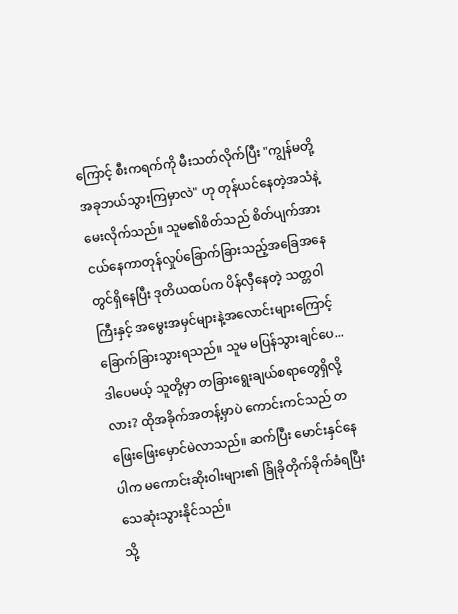ကြောင့် စီးကရက်ကို မီးသတ်လိုက်ပြီး "ကျွန်မတို့ အခုဘယ်သွားကြမှာလဲ" ဟု တုန်ယင်နေတဲ့အသံနဲ့မေးလိုက်သည်။ သူမ၏စိတ်သည် စိတ်ပျက်အားငယ်နေကာတုန်လှုပ်ခြောက်ခြားသည့်အခြေအနေတွင်ရှိနေပြီး ဒုတိယထပ်က ပိန်လှီနေတဲ့ သတ္တဝါကြီးနှင့် အမွေးအမှင်များနဲ့အလောင်းများကြောင့် ခြောက်ခြားသွားရသည်။ သူမ မပြန်သွားချင်ပေ... ဒါပေမယ့် သူတို့မှာ တခြားရွေးချယ်စရာတွေရှိလို့လား? ထိုအခိုက်အတန့်မှာပဲ ကောင်းကင်သည် တဖြေးဖြေးမှောင်မဲလာသည်။ ဆက်ပြီး မောင်းနှင်နေပါက မကောင်းဆိုးဝါးများ၏ ခြုံခိုတိုက်ခိုက်ခံရပြီး သေဆုံးသွားနိုင်သည်။
သို့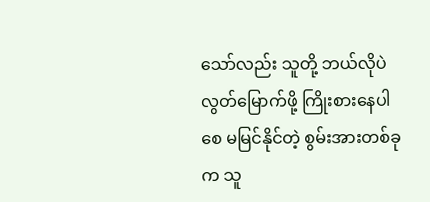သော်လည်း သူတို့ ဘယ်လိုပဲ လွတ်မြောက်ဖို့ ကြိုးစားနေပါစေ မမြင်နိုင်တဲ့ စွမ်းအားတစ်ခုက သူ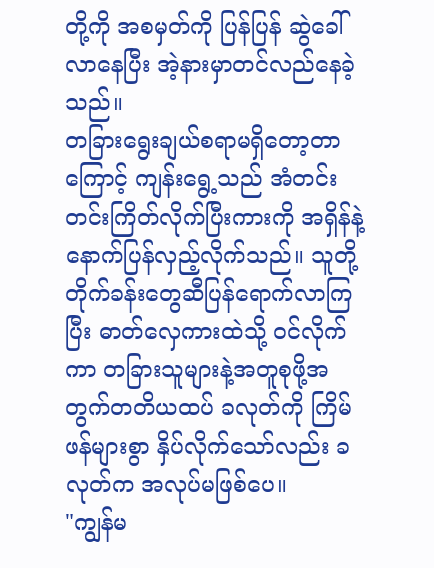တို့ကို အစမှတ်ကို ပြန်ပြန် ဆွဲခေါ်လာနေပြီး အဲ့နားမှာတင်လည်နေခဲ့သည်။
တခြားရွေးချယ်စရာမရှိတော့တာကြောင့် ကျန်းရွေ့သည် အံတင်းတင်းကြိတ်လိုက်ပြီးကားကို အရှိန်နဲ့ နောက်ပြန်လှည့်လိုက်သည်။ သူတို့ တိုက်ခန်းတွေဆီပြန်ရောက်လာကြပြီး ဓာတ်လှေကားထဲသို့ ဝင်လိုက်ကာ တခြားသူများနဲ့အတူစုဖို့အတွက်တတိယထပ် ခလုတ်ကို ကြိမ်ဖန်များစွာ နှိပ်လိုက်သော်လည်း ခလုတ်က အလုပ်မဖြစ်ပေ။
"ကျွန်မ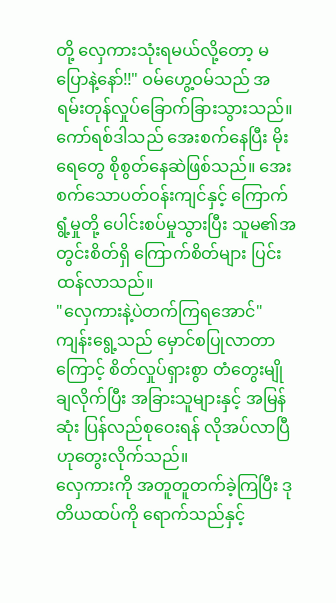တို့ လှေကားသုံးရမယ်လို့တော့ မပြောနဲ့နော်!!" ဝမ်ဟွေ့ဝမ်သည် အရမ်းတုန်လှုပ်ခြောက်ခြားသွားသည်။ ကော်ရစ်ဒါသည် အေးစက်နေပြီး မိုးရေတွေ စိုစွတ်နေဆဲဖြစ်သည်။ အေးစက်သောပတ်ဝန်းကျင်နှင့် ကြောက်ရွံ့မှုတို့ ပေါင်းစပ်မှုသွားပြီး သူမ၏အတွင်းစိတ်ရှိ ကြောက်စိတ်များ ပြင်းထန်လာသည်။
"လှေကားနဲ့ပဲတက်ကြရအောင်" ကျန်းရွေ့သည် မှောင်စပြုလာတာကြောင့် စိတ်လှုပ်ရှားစွာ တံတွေးမျိုချလိုက်ပြီး အခြားသူများနှင့် အမြန်ဆုံး ပြန်လည်စုဝေးရန် လိုအပ်လာပြီဟုတွေးလိုက်သည်။
လှေကားကို အတူတူတက်ခဲ့ကြပြီး ဒုတိယထပ်ကို ရောက်သည်နှင့်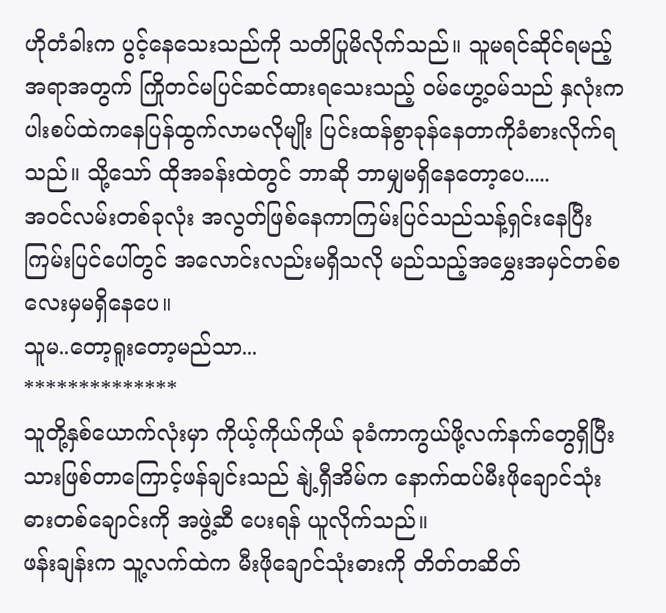ဟိုတံခါးက ပွင့်နေသေးသည်ကို သတိပြုမိလိုက်သည်။ သူမရင်ဆိုင်ရမည့်အရာအတွက် ကြိုတင်မပြင်ဆင်ထားရသေးသည့် ဝမ်ဟွေ့ဝမ်သည် နှလုံးက ပါးစပ်ထဲကနေပြန်ထွက်လာမလိုမျိုး ပြင်းထန်စွာခုန်နေတာကိုခံစားလိုက်ရသည်။ သို့သော် ထိုအခန်းထဲတွင် ဘာဆို ဘာမျှမရှိနေတော့ပေ.....
အဝင်လမ်းတစ်ခုလုံး အလွတ်ဖြစ်နေကာကြမ်းပြင်သည်သန့်ရှင်းနေပြီး ကြမ်းပြင်ပေါ်တွင် အလောင်းလည်းမရှိသလို မည်သည့်အမွှေးအမှင်တစ်စလေးမှမရှိနေပေ။
သူမ..တော့ရူးတော့မည်သာ...
**************
သူတို့နှစ်ယောက်လုံးမှာ ကိုယ့်ကိုယ်ကိုယ် ခုခံကာကွယ်ဖို့လက်နက်တွေရှိပြီးသားဖြစ်တာကြောင့်ဖန်ချင်းသည် နျဲ့ရှီအိမ်က နောက်ထပ်မီးဖိုချောင်သုံး ဓားတစ်ချောင်းကို အဖွဲ့ဆီ ပေးရန် ယူလိုက်သည်။
ဖန်းချန်းက သူ့လက်ထဲက မီးဖိုချောင်သုံးဓားကို တိတ်တဆိတ်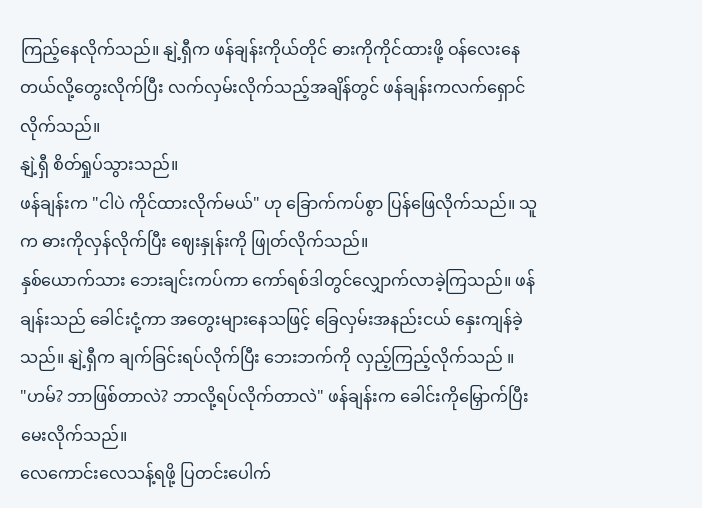ကြည့်နေလိုက်သည်။ နျဲ့ရှီက ဖန်ချန်းကိုယ်တိုင် ဓားကိုကိုင်ထားဖို့ ဝန်လေးနေတယ်လို့တွေးလိုက်ပြီး လက်လှမ်းလိုက်သည့်အချိန်တွင် ဖန်ချန်းကလက်ရှောင်လိုက်သည်။
နျဲ့ရှီ စိတ်ရှုပ်သွားသည်။
ဖန်ချန်းက "ငါပဲ ကိုင်ထားလိုက်မယ်" ဟု ခြောက်ကပ်စွာ ပြန်ဖြေလိုက်သည်။ သူက ဓားကိုလှန်လိုက်ပြီး ဈေးနှုန်းကို ဖြုတ်လိုက်သည်။
နှစ်ယောက်သား ဘေးချင်းကပ်ကာ ကော်ရစ်ဒါတွင်လျှောက်လာခဲ့ကြသည်။ ဖန်ချန်းသည် ခေါင်းငုံ့ကာ အတွေးများနေသဖြင့် ခြေလှမ်းအနည်းငယ် နှေးကျန်ခဲ့သည်။ နျဲ့ရှီက ချက်ခြင်းရပ်လိုက်ပြီး ဘေးဘက်ကို လှည့်ကြည့်လိုက်သည် ။
"ဟမ်? ဘာဖြစ်တာလဲ? ဘာလို့ရပ်လိုက်တာလဲ" ဖန်ချန်းက ခေါင်းကိုမြှောက်ပြီး မေးလိုက်သည်။
လေကောင်းလေသန့်ရဖို့ ပြတင်းပေါက်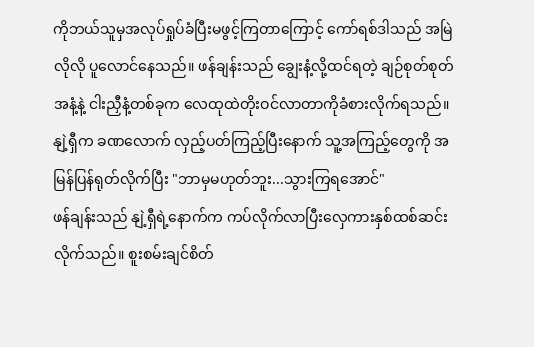ကိုဘယ်သူမှအလုပ်ရှုပ်ခံပြီးမဖွင့်ကြတာကြောင့် ကော်ရစ်ဒါသည် အမြဲလိုလို ပူလောင်နေသည်။ ဖန်ချန်းသည် ချွေးနံ့လို့ထင်ရတဲ့ ချဉ်စုတ်စုတ်အနံ့နဲ့ ငါးညှီနံ့တစ်ခုက လေထုထဲတိုးဝင်လာတာကိုခံစားလိုက်ရသည်။
နျဲ့ရှီက ခဏလောက် လှည့်ပတ်ကြည့်ပြီးနောက် သူ့အကြည့်တွေကို အမြန်ပြန်ရုတ်လိုက်ပြီး "ဘာမှမဟုတ်ဘူး...သွားကြရအောင်"
ဖန်ချန်းသည် နျဲ့ရှီရဲ့နောက်က ကပ်လိုက်လာပြီးလှေကားနှစ်ထစ်ဆင်းလိုက်သည်။ စူးစမ်းချင်စိတ်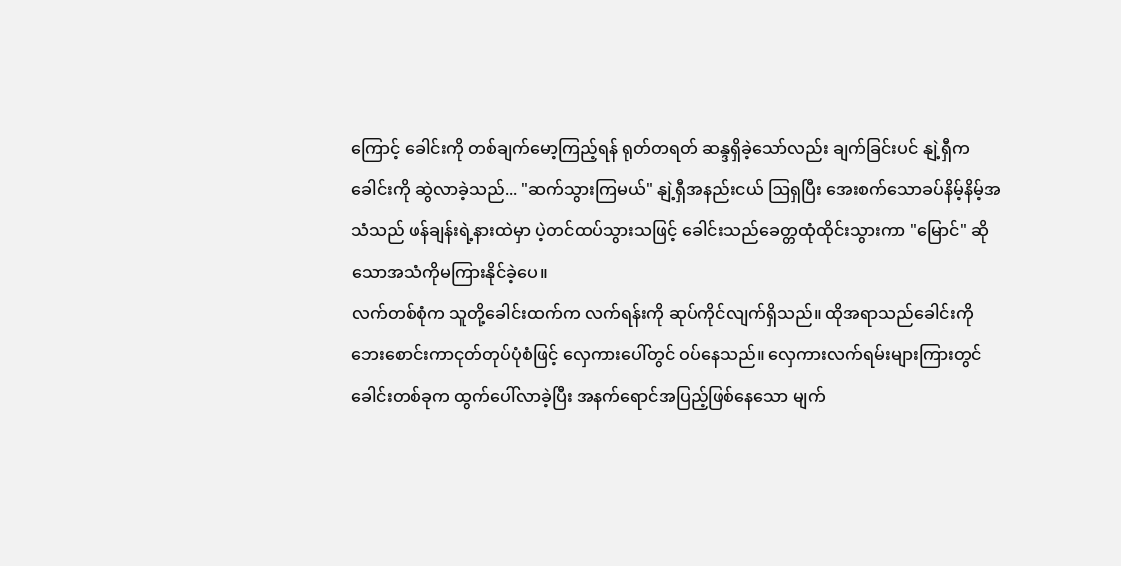ကြောင့် ခေါင်းကို တစ်ချက်မော့ကြည့်ရန် ရုတ်တရတ် ဆန္ဒရှိခဲ့သော်လည်း ချက်ခြင်းပင် နျဲ့ရှီက ခေါင်းကို ဆွဲလာခဲ့သည်... "ဆက်သွားကြမယ်" နျဲ့ရှီအနည်းငယ် ဩရှပြီး အေးစက်သောခပ်နိမ့်နိမ့်အသံသည် ဖန်ချန်းရဲ့နားထဲမှာ ပဲ့တင်ထပ်သွားသဖြင့် ခေါင်းသည်ခေတ္တထုံထိုင်းသွားကာ "မြောင်" ဆိုသောအသံကိုမကြားနိုင်ခဲ့ပေ။
လက်တစ်စုံက သူတို့ခေါင်းထက်က လက်ရန်းကို ဆုပ်ကိုင်လျက်ရှိသည်။ ထိုအရာသည်ခေါင်းကို ဘေးစောင်းကာငုတ်တုပ်ပုံစံဖြင့် လှေကားပေါ်တွင် ဝပ်နေသည်။ လှေကားလက်ရမ်းများကြားတွင် ခေါင်းတစ်ခုက ထွက်ပေါ်လာခဲ့ပြီး အနက်ရောင်အပြည့်ဖြစ်နေသော မျက်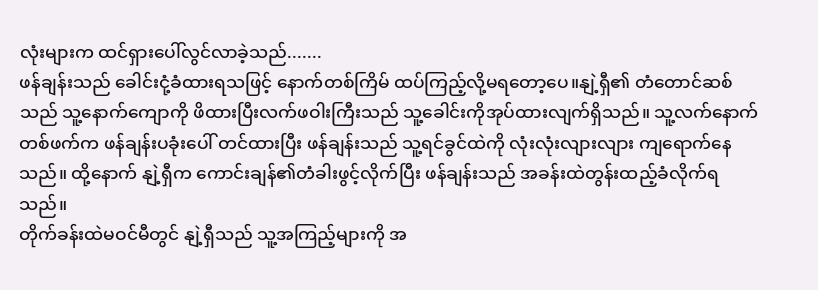လုံးများက ထင်ရှားပေါ်လွင်လာခဲ့သည်.......
ဖန်ချန်းသည် ခေါင်းငုံ့ခံထားရသဖြင့် နောက်တစ်ကြိမ် ထပ်ကြည့်လို့မရတော့ပေ။နျဲ့ရှီ၏ တံတောင်ဆစ်သည် သူ့နောက်ကျောကို ဖိထားပြီးလက်ဖဝါးကြီးသည် သူ့ခေါင်းကိုအုပ်ထားလျက်ရှိသည်။ သူ့လက်နောက်တစ်ဖက်က ဖန်ချန်းပခုံးပေါ် တင်ထားပြီး ဖန်ချန်းသည် သူ့ရင်ခွင်ထဲကို လုံးလုံးလျားလျား ကျရောက်နေသည်။ ထို့နောက် နျဲ့ရှီက ကောင်းချန်၏တံခါးဖွင့်လိုက်ပြီး ဖန်ချန်းသည် အခန်းထဲတွန်းထည့်ခံလိုက်ရသည်။
တိုက်ခန်းထဲမဝင်မီတွင် နျဲ့ရှီသည် သူ့အကြည့်များကို အ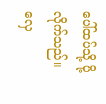ပေါ်ထပ်သို့ ပို့လိုက်သည်။ လှေ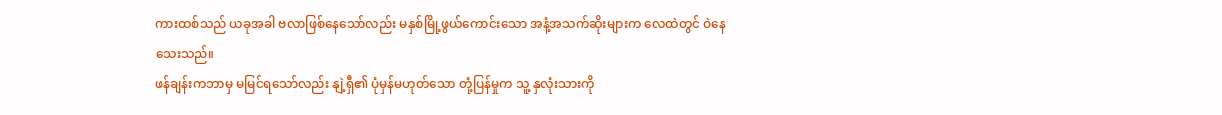ကားထစ်သည် ယခုအခါ ဗလာဖြစ်နေသော်လည်း မနှစ်မြို့ဖွယ်ကောင်းသော အနံ့အသက်ဆိုးများက လေထဲတွင် ဝဲနေသေးသည်။
ဖန်ချန်းကဘာမှ မမြင်ရသော်လည်း နျဲ့ရှီ၏ ပုံမှန်မဟုတ်သော တုံ့ပြန်မှုက သူ့ နှလုံးသားကို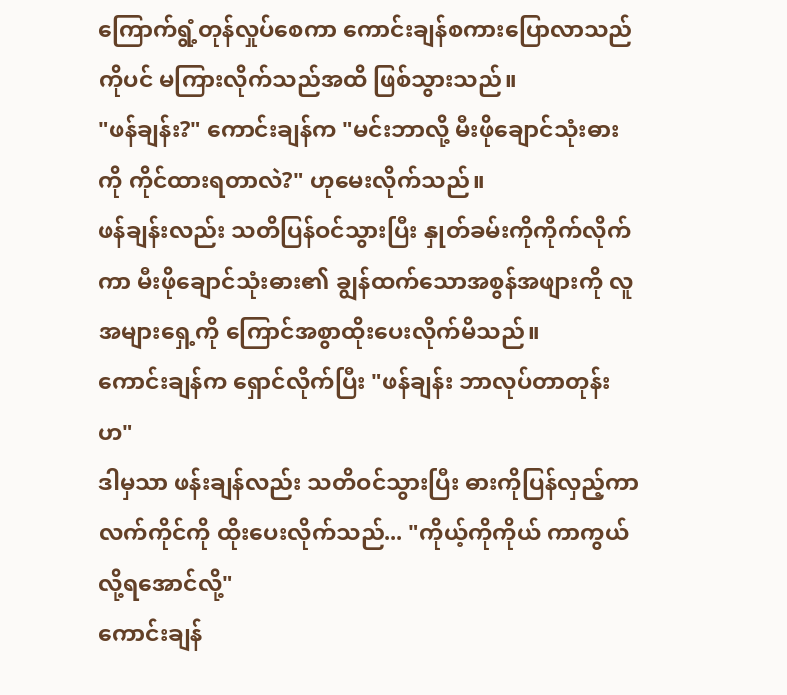ကြောက်ရွံ့တုန်လှုပ်စေကာ ကောင်းချန်စကားပြောလာသည်ကိုပင် မကြားလိုက်သည်အထိ ဖြစ်သွားသည်။
"ဖန်ချန်း?" ကောင်းချန်က "မင်းဘာလို့ မီးဖိုချောင်သုံးဓားကို ကိုင်ထားရတာလဲ?" ဟုမေးလိုက်သည်။
ဖန်ချန်းလည်း သတိပြန်ဝင်သွားပြီး နှုတ်ခမ်းကိုကိုက်လိုက်ကာ မီးဖိုချောင်သုံးဓား၏ ချွန်ထက်သောအစွန်အဖျားကို လူအများရှေ့ကို ကြောင်အစွာထိုးပေးလိုက်မိသည်။
ကောင်းချန်က ရှောင်လိုက်ပြီး "ဖန်ချန်း ဘာလုပ်တာတုန်းဟ"
ဒါမှသာ ဖန်းချန်လည်း သတိဝင်သွားပြီး ဓားကိုပြန်လှည့်ကာ လက်ကိုင်ကို ထိုးပေးလိုက်သည်... "ကိုယ့်ကိုကိုယ် ကာကွယ်လို့ရအောင်လို့"
ကောင်းချန်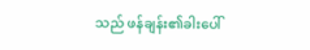သည် ဖန်ချန်း၏ခါးပေါ်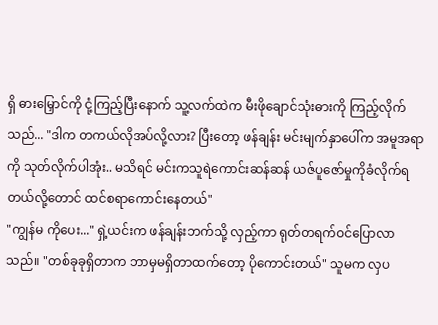ရှိ ဓားမြှောင်ကို ငုံ့ကြည့်ပြီးနောက် သူ့လက်ထဲက မီးဖိုချောင်သုံးဓားကို ကြည့်လိုက်သည်... "ဒါက တကယ်လိုအပ်လို့လား? ပြီးတော့ ဖန်ချန်း မင်းမျက်နှာပေါ်က အမူအရာကို သုတ်လိုက်ပါအုံး.. မသိရင် မင်းကသူရဲကောင်းဆန်ဆန် ယဇ်ပူဇော်မှုကိုခံလိုက်ရတယ်လို့တောင် ထင်စရာကောင်းနေတယ်"
"ကျွန်မ ကိုပေး..." ရှဲ့ယင်းက ဖန်ချန်းဘက်သို့ လှည့်ကာ ရုတ်တရက်ဝင်ပြောလာသည်။ "တစ်ခုခုရှိတာက ဘာမှမရှိတာထက်တော့ ပိုကောင်းတယ်" သူမက လှပ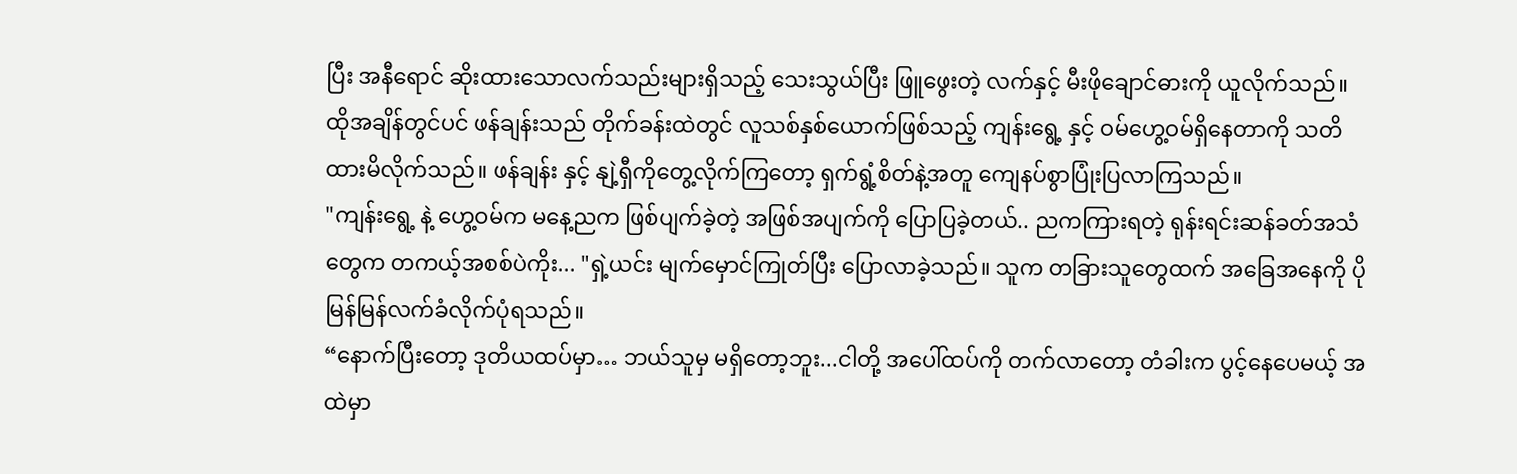ပြီး အနီရောင် ဆိုးထားသောလက်သည်းများရှိသည့် သေးသွယ်ပြီး ဖြူဖွေးတဲ့ လက်နှင့် မီးဖိုချောင်ဓားကို ယူလိုက်သည်။
ထိုအချိန်တွင်ပင် ဖန်ချန်းသည် တိုက်ခန်းထဲတွင် လူသစ်နှစ်ယောက်ဖြစ်သည့် ကျန်းရွေ့ နှင့် ဝမ်ဟွေ့ဝမ်ရှိနေတာကို သတိထားမိလိုက်သည်။ ဖန်ချန်း နှင့် နျဲ့ရှီကိုတွေ့လိုက်ကြတော့ ရှက်ရွံ့စိတ်နဲ့အတူ ကျေနပ်စွာပြုံးပြလာကြသည်။
"ကျန်းရွေ့ နဲ့ ဟွေ့ဝမ်က မနေ့ညက ဖြစ်ပျက်ခဲ့တဲ့ အဖြစ်အပျက်ကို ပြောပြခဲ့တယ်.. ညကကြားရတဲ့ ရုန်းရင်းဆန်ခတ်အသံတွေက တကယ့်အစစ်ပဲကိုး... "ရှဲ့ယင်း မျက်မှောင်ကြုတ်ပြီး ပြောလာခဲ့သည်။ သူက တခြားသူတွေထက် အခြေအနေကို ပိုမြန်မြန်လက်ခံလိုက်ပုံရသည်။
“နောက်ပြီးတော့ ဒုတိယထပ်မှာ… ဘယ်သူမှ မရှိတော့ဘူး...ငါတို့ အပေါ်ထပ်ကို တက်လာတော့ တံခါးက ပွင့်နေပေမယ့် အထဲမှာ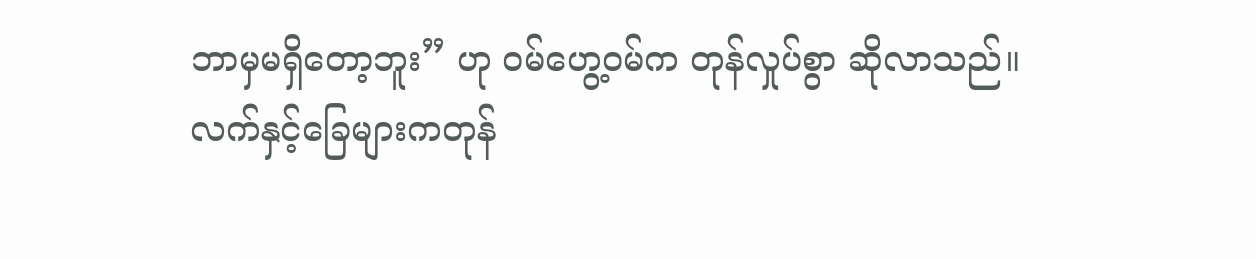ဘာမှမရှိတော့ဘူး” ဟု ဝမ်ဟွေ့ဝမ်က တုန်လှုပ်စွာ ဆိုလာသည်။
လက်နှင့်ခြေများကတုန်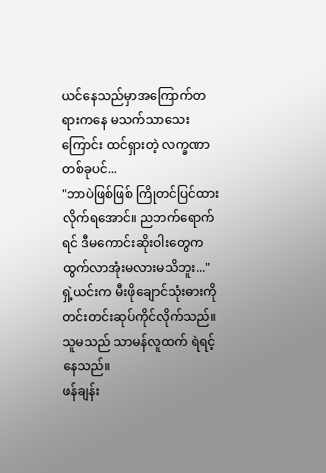ယင်နေသည်မှာအကြောက်တရားကနေ မသက်သာသေးကြောင်း ထင်ရှားတဲ့ လက္ခဏာတစ်ခုပင်...
"ဘာပဲဖြစ်ဖြစ် ကြိုတင်ပြင်ထားလိုက်ရအောင်။ ညဘက်ရောက်ရင် ဒီမကောင်းဆိုးဝါးတွေကထွက်လာအုံးမလားမသိဘူး..." ရှဲ့ယင်းက မီးဖိုချောင်သုံးဓားကို တင်းတင်းဆုပ်ကိုင်လိုက်သည်။ သူမသည် သာမန်လူထက် ရဲရင့်နေသည်။
ဖန်ချန်း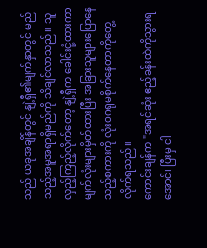သည် ယခုအချိန်တွင် နျဲ့ရှီ၏မျက်နှာတွင် မည်သည့်အမူအရာရှိမည်ကို သိချင်လာသည်။ သူလှည့်ကြည့်လိုက်တော့ နျဲ့ရှီက ခေါင်းငုံ့ထားကာ မျက်လုံးများမှိတ်ထားပြီး အခြားသူများပြောနေသည့်စကားကို လုံးဝဂရုမစိုက်နေတာကိုတွေ့လိုက်ရသည်။
ကောင်းချန်က "အရင်ဆုံး ဧည့်ခန်းထဲကိုသွားရအောင်၊ ပြီးမှ ငါ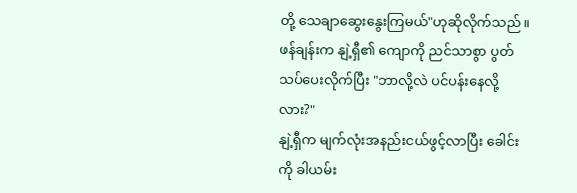တို့ သေချာဆွေးနွေးကြမယ်"ဟုဆိုလိုက်သည်။
ဖန်ချန်းက နျဲ့ရှီ၏ ကျောကို ညင်သာစွာ ပွတ်သပ်ပေးလိုက်ပြီး "ဘာလို့လဲ ပင်ပန်းနေလို့လား?"
နျဲ့ရှီက မျက်လုံးအနည်းငယ်ဖွင့်လာပြီး ခေါင်းကို ခါယမ်း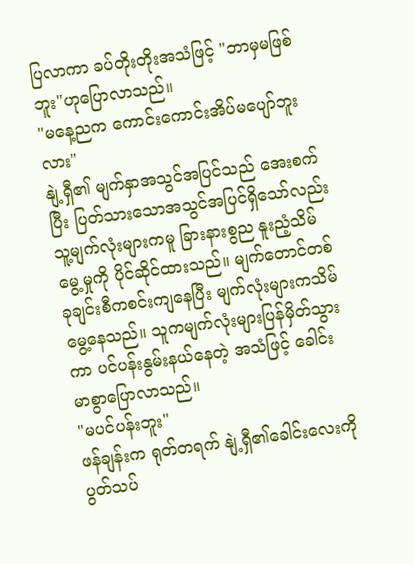ပြလာကာ ခပ်တိုးတိုးအသံဖြင့် "ဘာမှမဖြစ်ဘူး"ဟုပြောလာသည်။
"မနေ့ညက ကောင်းကောင်းအိပ်မပျော်ဘူးလား"
နျဲ့ရှီ၏ မျက်နှာအသွင်အပြင်သည် အေးစက်ပြီး ပြတ်သားသောအသွင်အပြင်ရှိသော်လည်း သူ့မျက်လုံးများကမူ ခြားနားစွည နူးညံ့သိမ်မွေ့မှုကို ပိုင်ဆိုင်ထားသည်။ မျက်တောင်တစ်ခုချင်းစီကစင်းကျနေပြီး မျက်လုံးများကသိမ်မွေ့နေသည်။ သူကမျက်လုံးများပြန်မှိတ်သွားကာ ပင်ပန်းနွမ်းနယ်နေတဲ့ အသံဖြင့် ခေါင်းမာစွာပြောလာသည်။
"မပင်ပန်းဘူး"
ဖန်ချန်းက ရုတ်တရက် နျဲ့ရှီ၏ခေါင်းလေးကို ပွတ်သပ်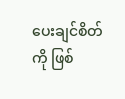ပေးချင်စိတ်ကို ဖြစ်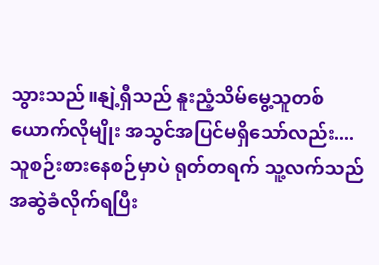သွားသည်။နျဲ့ရှီသည် နူးညံ့သိမ်မွေ့သူတစ်ယောက်လိုမျိုး အသွင်အပြင်မရှိသော်လည်း....
သူစဉ်းစားနေစဉ်မှာပဲ ရုတ်တရက် သူ့လက်သည် အဆွဲခံလိုက်ရပြီး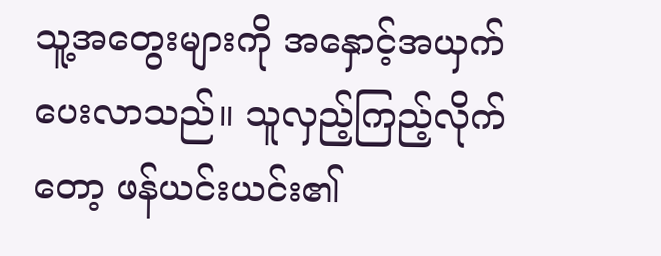သူ့အတွေးများကို အနှောင့်အယှက်ပေးလာသည်။ သူလှည့်ကြည့်လိုက်တော့ ဖန်ယင်းယင်း၏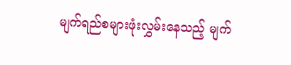မျက်ရည်စများဖုံးလွှမ်းနေသည့် မျက်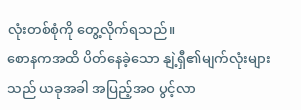လုံးတစ်စုံကို တွေ့လိုက်ရသည်။
စောနကအထိ ပိတ်နေခဲ့သော နျဲ့ရှီ၏မျက်လုံးများသည် ယခုအခါ အပြည့်အဝ ပွင့်လာ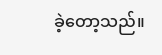ခဲ့တော့သည်။